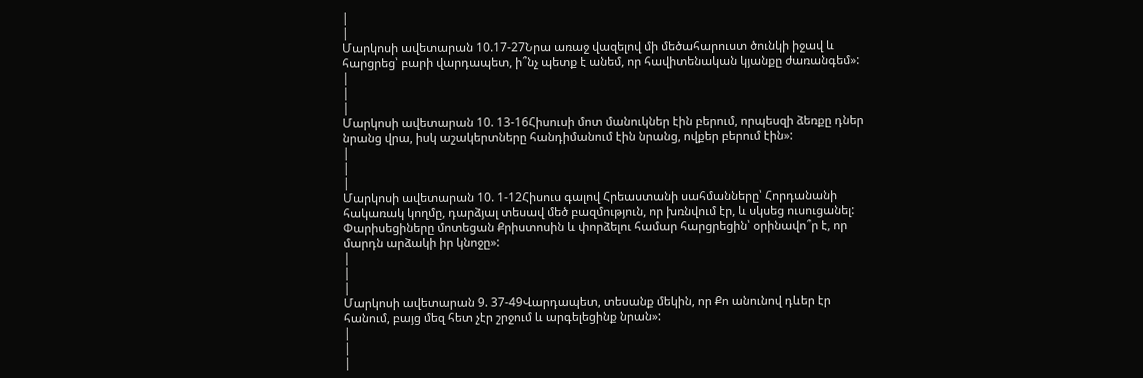|
|
Մարկոսի ավետարան 10.17-27Նրա առաջ վազելով մի մեծահարուստ ծունկի իջավ և հարցրեց՝ բարի վարդապետ, ի՞նչ պետք է անեմ, որ հավիտենական կյանքը ժառանգեմ»:
|
|
|
Մարկոսի ավետարան 10. 13-16Հիսուսի մոտ մանուկներ էին բերում, որպեսզի ձեռքը դներ նրանց վրա, իսկ աշակերտները հանդիմանում էին նրանց, ովքեր բերում էին»:
|
|
|
Մարկոսի ավետարան 10. 1-12Հիսուս գալով Հրեաստանի սահմանները՝ Հորդանանի հակառակ կողմը, դարձյալ տեսավ մեծ բազմություն, որ խռնվում էր, և սկսեց ուսուցանել: Փարիսեցիները մոտեցան Քրիստոսին և փորձելու համար հարցրեցին՝ օրինավո՞ր է, որ մարդն արձակի իր կնոջը»:
|
|
|
Մարկոսի ավետարան 9. 37-49Վարդապետ, տեսանք մեկին, որ Քո անունով դևեր էր հանում, բայց մեզ հետ չէր շրջում և արգելեցինք նրան»:
|
|
|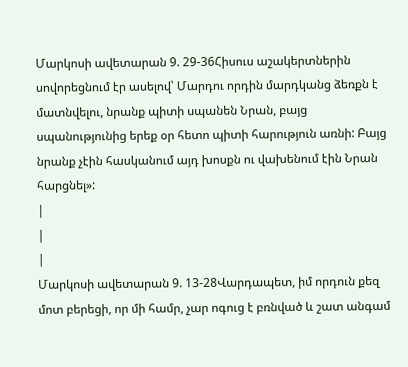Մարկոսի ավետարան 9. 29-36Հիսուս աշակերտներին սովորեցնում էր ասելով՝ Մարդու որդին մարդկանց ձեռքն է մատնվելու, նրանք պիտի սպանեն Նրան, բայց սպանությունից երեք օր հետո պիտի հարություն առնի: Բայց նրանք չէին հասկանում այդ խոսքն ու վախենում էին Նրան հարցնել»:
|
|
|
Մարկոսի ավետարան 9. 13-28Վարդապետ, իմ որդուն քեզ մոտ բերեցի, որ մի համր, չար ոգուց է բռնված և շատ անգամ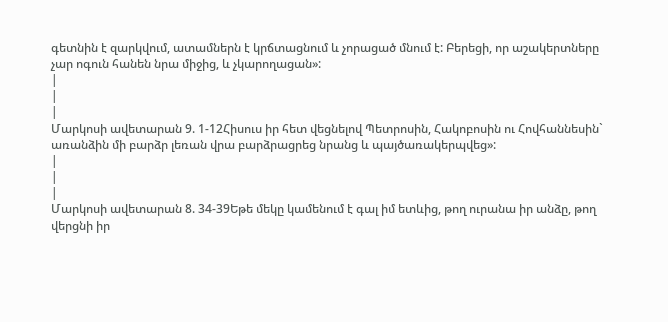գետնին է զարկվում, ատամներն է կրճտացնում և չորացած մնում է: Բերեցի, որ աշակերտները չար ոգուն հանեն նրա միջից, և չկարողացան»:
|
|
|
Մարկոսի ավետարան 9. 1-12Հիսուս իր հետ վեցնելով Պետրոսին, Հակոբոսին ու Հովհաննեսին` առանձին մի բարձր լեռան վրա բարձրացրեց նրանց և պայծառակերպվեց»:
|
|
|
Մարկոսի ավետարան 8. 34-39Եթե մեկը կամենում է գալ իմ ետևից, թող ուրանա իր անձը, թող վերցնի իր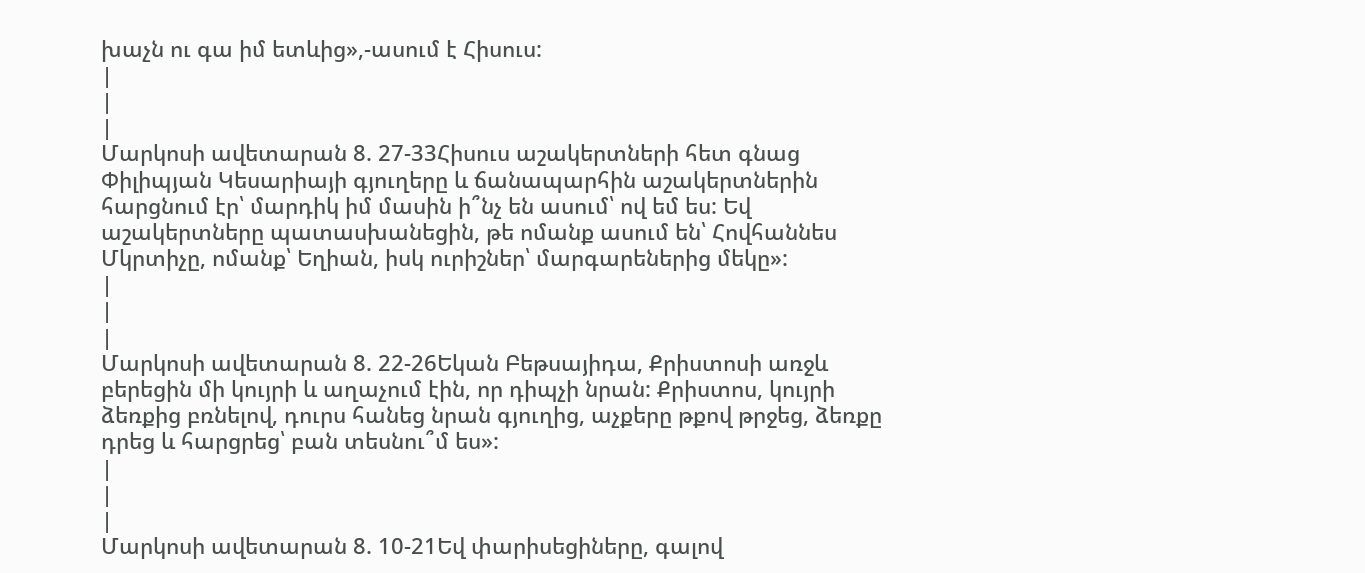խաչն ու գա իմ ետևից»,-ասում է Հիսուս:
|
|
|
Մարկոսի ավետարան 8. 27-33Հիսուս աշակերտների հետ գնաց Փիլիպյան Կեսարիայի գյուղերը և ճանապարհին աշակերտներին հարցնում էր՝ մարդիկ իմ մասին ի՞նչ են ասում՝ ով եմ ես: Եվ աշակերտները պատասխանեցին, թե ոմանք ասում են՝ Հովհաննես Մկրտիչը, ոմանք՝ Եղիան, իսկ ուրիշներ՝ մարգարեներից մեկը»:
|
|
|
Մարկոսի ավետարան 8. 22-26Եկան Բեթսայիդա, Քրիստոսի առջև բերեցին մի կույրի և աղաչում էին, որ դիպչի նրան: Քրիստոս, կույրի ձեռքից բռնելով, դուրս հանեց նրան գյուղից, աչքերը թքով թրջեց, ձեռքը դրեց և հարցրեց՝ բան տեսնու՞մ ես»:
|
|
|
Մարկոսի ավետարան 8. 10-21Եվ փարիսեցիները, գալով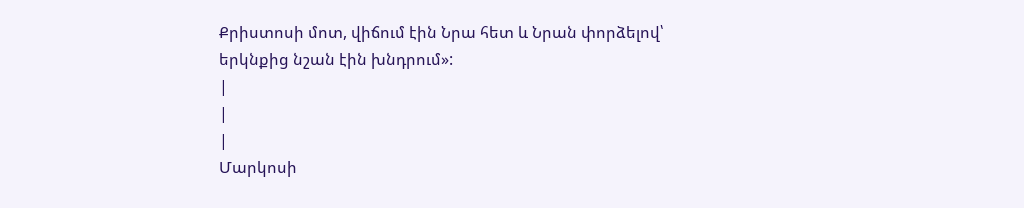Քրիստոսի մոտ, վիճում էին Նրա հետ և Նրան փորձելով՝ երկնքից նշան էին խնդրում»:
|
|
|
Մարկոսի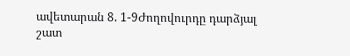ավետարան 8. 1-9Ժողովուրդը դարձյալ շատ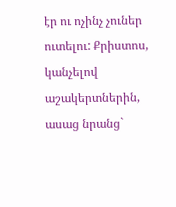էր ու ոչինչ չուներ ուտելու: Քրիստոս, կանչելով աշակերտներին, ասաց նրանց`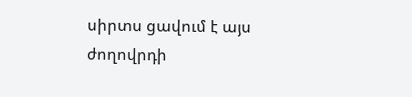սիրտս ցավում է այս ժողովրդի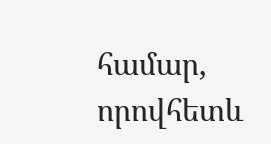համար, որովհետև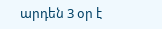արդեն 3 օր է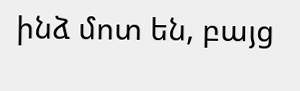ինձ մոտ են, բայց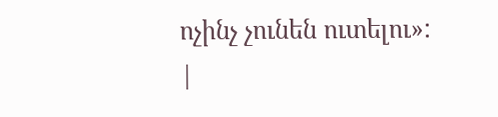ոչինչ չունեն ուտելու»:
|